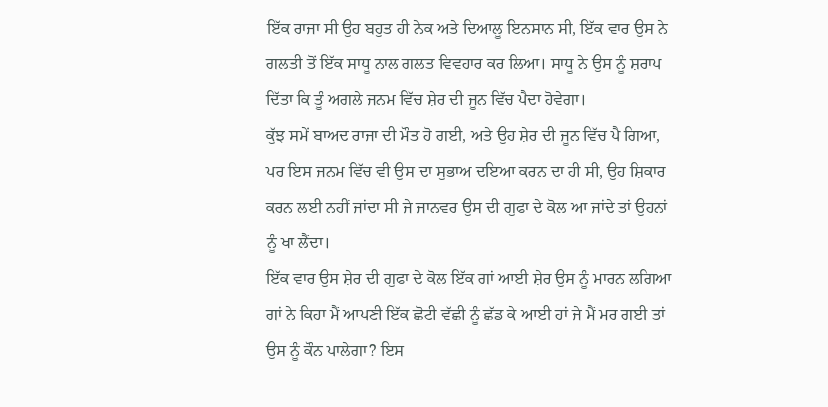ਇੱਕ ਰਾਜਾ ਸੀ ਉਹ ਬਹੁਤ ਹੀ ਨੇਕ ਅਤੇ ਦਿਆਲੂ ਇਨਸਾਨ ਸੀ, ਇੱਕ ਵਾਰ ਉਸ ਨੇ ਗਲਤੀ ਤੋਂ ਇੱਕ ਸਾਧੂ ਨਾਲ ਗਲਤ ਵਿਵਹਾਰ ਕਰ ਲਿਆ। ਸਾਧੂ ਨੇ ਉਸ ਨੂੰ ਸ਼ਰਾਪ ਦਿੱਤਾ ਕਿ ਤੂੰ ਅਗਲੇ ਜਨਮ ਵਿੱਚ ਸ਼ੇਰ ਦੀ ਜੂਨ ਵਿੱਚ ਪੈਦਾ ਹੋਵੇਗਾ।
ਕੁੱਝ ਸਮੇਂ ਬਾਅਦ ਰਾਜਾ ਦੀ ਮੌਤ ਹੋ ਗਈ, ਅਤੇ ਉਹ ਸ਼ੇਰ ਦੀ ਜੂਨ ਵਿੱਚ ਪੈ ਗਿਆ, ਪਰ ਇਸ ਜਨਮ ਵਿੱਚ ਵੀ ਉਸ ਦਾ ਸੁਭਾਅ ਦਇਆ ਕਰਨ ਦਾ ਹੀ ਸੀ, ਉਹ ਸ਼ਿਕਾਰ ਕਰਨ ਲਈ ਨਹੀਂ ਜਾਂਦਾ ਸੀ ਜੇ ਜਾਨਵਰ ਉਸ ਦੀ ਗੁਫਾ ਦੇ ਕੋਲ ਆ ਜਾਂਦੇ ਤਾਂ ਉਹਨਾਂ ਨੂੰ ਖਾ ਲੈਂਦਾ।
ਇੱਕ ਵਾਰ ਉਸ ਸ਼ੇਰ ਦੀ ਗੁਫਾ ਦੇ ਕੋਲ ਇੱਕ ਗਾਂ ਆਈ ਸ਼ੇਰ ਉਸ ਨੂੰ ਮਾਰਨ ਲਗਿਆ ਗਾਂ ਨੇ ਕਿਹਾ ਮੈਂ ਆਪਣੀ ਇੱਕ ਛੋਟੀ ਵੱਛੀ ਨੂੰ ਛੱਡ ਕੇ ਆਈ ਹਾਂ ਜੇ ਮੈਂ ਮਰ ਗਈ ਤਾਂ ਉਸ ਨੂੰ ਕੌਨ ਪਾਲੇਗਾ? ਇਸ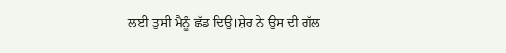ਲਈ ਤੁਸੀ ਮੈਨੂੰ ਛੱਡ ਦਿਉ।ਸ਼ੇਰ ਨੇ ਉਸ ਦੀ ਗੱਲ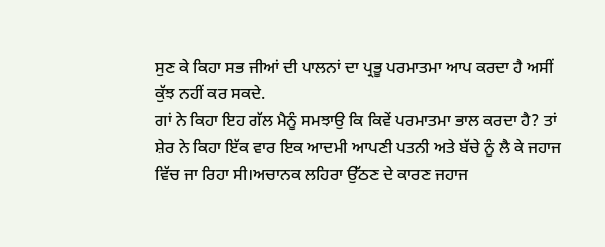ਸੁਣ ਕੇ ਕਿਹਾ ਸਭ ਜੀਆਂ ਦੀ ਪਾਲਨਾਂ ਦਾ ਪ੍ਰਭੂ ਪਰਮਾਤਮਾ ਆਪ ਕਰਦਾ ਹੈ ਅਸੀਂ ਕੁੱਝ ਨਹੀਂ ਕਰ ਸਕਦੇ.
ਗਾਂ ਨੇ ਕਿਹਾ ਇਹ ਗੱਲ ਮੈਨੂੰ ਸਮਝਾਉ ਕਿ ਕਿਵੇਂ ਪਰਮਾਤਮਾ ਭਾਲ ਕਰਦਾ ਹੈ? ਤਾਂ ਸ਼ੇਰ ਨੇ ਕਿਹਾ ਇੱਕ ਵਾਰ ਇਕ ਆਦਮੀ ਆਪਣੀ ਪਤਨੀ ਅਤੇ ਬੱਚੇ ਨੂੰ ਲੈ ਕੇ ਜਹਾਜ ਵਿੱਚ ਜਾ ਰਿਹਾ ਸੀ।ਅਚਾਨਕ ਲਹਿਰਾ ਉੱਠਣ ਦੇ ਕਾਰਣ ਜਹਾਜ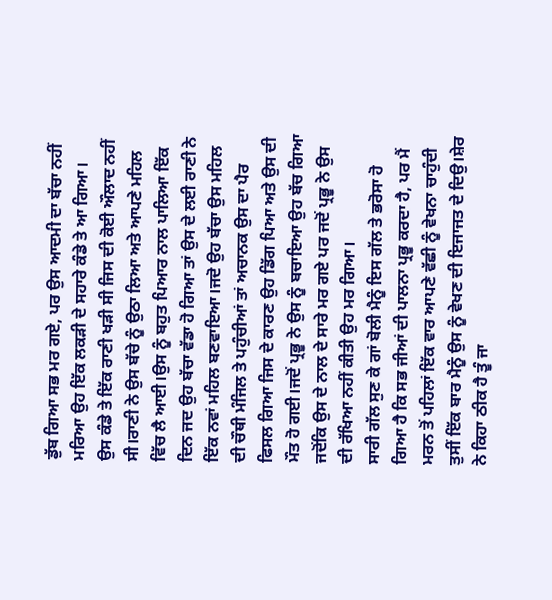ਡੁੱਬ ਗਿਆ ਸਭ ਮਰ ਗਏ, ਪਰ ਉਸ ਆਦਮੀ ਦਾ ਬੱਚਾ ਨਹੀਂ ਮਰਿਆ ਉਹ ਇੱਕ ਲਕੜੀ ਦੇ ਸਹਾਰੇ ਕੰਡੇ ਤੇ ਆ ਗਿਆ।
ਉਸ ਕੰਡੇ ਤੇ ਇੱਕ ਰਾਣੀ ਖੜੀ ਸੀ ਜਿਸ ਦੀ ਕੋਈ ਔਲਾਦ ਨਹੀਂ ਸੀ।ਰਾਣੀ ਨੇ ਉਸ ਬੱਚੇ ਨੂੰ ਉਠਾ ਲਿਆ ਅਤੇ ਆਪਣੇ ਮਹਿਲ ਵਿੱਚ ਲੈ ਆਈ।ਉਸ ਨੂੰ ਬਹੁਤ ਪਿਆਰ ਨਾਲ ਪਾਲਿਆ ਇੱਕ ਦਿਨ ਜਦ ਉਹ ਬੱਚਾ ਵੱਡਾ ਹੋ ਗਿਆ ਤਾਂ ਉਸ ਦੇ ਲਈ ਰਾਣੀ ਨੇ ਇੱਕ ਨਵਾਂ ਮਹਿਲ ਬਣਵਾਇਆ।ਜਦੋ ਉਹ ਬੱਚਾ ਉਸ ਮਹਿਲ ਦੀ ਚੌਥੀ ਮੰਜਿਲ ਤੇ ਪਹੁੰਚੀਆਂ ਤਾਂ ਅਚਾਨਕ ਉਸ ਦਾ ਪੈਰ ਫਿਸਲ ਗਿਆ ਜਿਸ ਦੇ ਕਾਰਣ ਉਹ ਡਿੱਗ ਪਿਆ ਅਤੇ ਉਸ ਦੀ ਮੌਤ ਹੋ ਗਈ।ਜਦੋਂ ਪ੍ਰਭੂ ਨੇ ਉਸ ਨੂੰ ਬਚਾਇਆ ਉਹ ਬੱਚ ਗਿਆ ਜਦੋਂਕਿ ਉਸ ਦੇ ਨਾਲ ਦੇ ਸਾਰੇ ਮਰ ਗਏ ਪਰ ਜਦੋਂ ਪ੍ਰਭੂ ਨੇ ਉਸ ਦੀ ਰੱਖਿਆ ਨਹੀਂ ਕੀਤੀ ਉਹ ਮਰ ਗਿਆ।
ਸਾਰੀ ਗੱਲ ਸੁਣ ਕੇ ਗਾਂ ਬੋਲੀ ਮੈਨੂੰ ਇਸ ਗੱਲ ਤੇ ਭਰੋਸਾ ਹੋ ਗਿਆ ਹੈ ਕਿ ਸਭ ਜੀਆਂ ਦੀ ਪਾਲਨਾ ਪ੍ਰਭੂ ਕਰਦਾ ਹੈ, ਪਰ ਮੈਂ ਮਰਨ ਤੋਂ ਪਹਿਲਾਂ ਇੱਕ ਵਾਰ ਆਪਣੇ ਵੱਛੀ ਨੂੰ ਵੇਖਨਾ ਚਾਹੁੰਦੀ ਤੁਸੀਂ ਇੱਕ ਬਾਰ ਮੈਨੂੰ ਉਸ ਨੂੰ ਵੇਖਣ ਦੀ ਇਜਾਜਤ ਦੇ ਦਿਉ।ਸ਼ੇਰ ਨੇ ਕਿਹਾ ਠੀਕ ਹੈ ਤੂੰ ਜਾ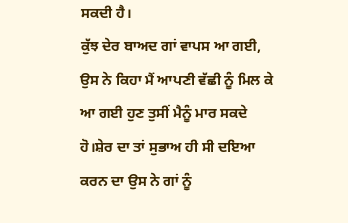ਸਕਦੀ ਹੈ।
ਕੁੱਝ ਦੇਰ ਬਾਅਦ ਗਾਂ ਵਾਪਸ ਆ ਗਈ, ਉਸ ਨੇ ਕਿਹਾ ਮੈਂ ਆਪਣੀ ਵੱਛੀ ਨੂੰ ਮਿਲ ਕੇ ਆ ਗਈ ਹੁਣ ਤੁਸੀਂ ਮੈਨੂੰ ਮਾਰ ਸਕਦੇ ਹੋ।ਸ਼ੇਰ ਦਾ ਤਾਂ ਸੁਭਾਅ ਹੀ ਸੀ ਦਇਆ ਕਰਨ ਦਾ ਉਸ ਨੇ ਗਾਂ ਨੂੰ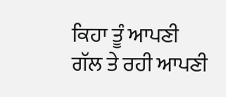ਕਿਹਾ ਤੂੰ ਆਪਣੀ ਗੱਲ ਤੇ ਰਹੀ ਆਪਣੀ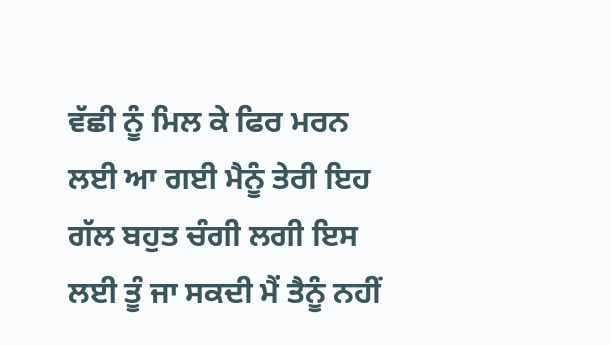ਵੱਛੀ ਨੂੰ ਮਿਲ ਕੇ ਫਿਰ ਮਰਨ ਲਈ ਆ ਗਈ ਮੈਨੂੰ ਤੇਰੀ ਇਹ ਗੱਲ ਬਹੁਤ ਚੰਗੀ ਲਗੀ ਇਸ ਲਈ ਤੂੰ ਜਾ ਸਕਦੀ ਮੈਂ ਤੈਨੂੰ ਨਹੀਂ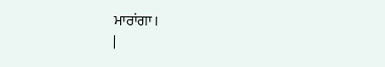ਮਾਰਾਂਗਾ।
|